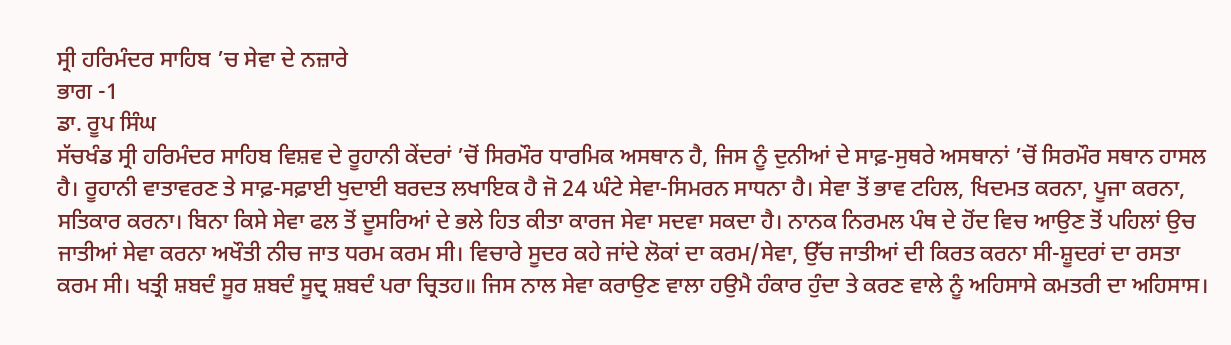ਸ੍ਰੀ ਹਰਿਮੰਦਰ ਸਾਹਿਬ ’ਚ ਸੇਵਾ ਦੇ ਨਜ਼ਾਰੇ
ਭਾਗ -1
ਡਾ. ਰੂਪ ਸਿੰਘ
ਸੱਚਖੰਡ ਸ੍ਰੀ ਹਰਿਮੰਦਰ ਸਾਹਿਬ ਵਿਸ਼ਵ ਦੇ ਰੂਹਾਨੀ ਕੇਂਦਰਾਂ ’ਚੋਂ ਸਿਰਮੌਰ ਧਾਰਮਿਕ ਅਸਥਾਨ ਹੈ, ਜਿਸ ਨੂੰ ਦੁਨੀਆਂ ਦੇ ਸਾਫ਼-ਸੁਥਰੇ ਅਸਥਾਨਾਂ ’ਚੋਂ ਸਿਰਮੌਰ ਸਥਾਨ ਹਾਸਲ ਹੈ। ਰੂਹਾਨੀ ਵਾਤਾਵਰਣ ਤੇ ਸਾਫ਼-ਸਫ਼ਾਈ ਖੁਦਾਈ ਬਰਦਤ ਲਖਾਇਕ ਹੈ ਜੋ 24 ਘੰਟੇ ਸੇਵਾ-ਸਿਮਰਨ ਸਾਧਨਾ ਹੈ। ਸੇਵਾ ਤੋਂ ਭਾਵ ਟਹਿਲ, ਖਿਦਮਤ ਕਰਨਾ, ਪੂਜਾ ਕਰਨਾ, ਸਤਿਕਾਰ ਕਰਨਾ। ਬਿਨਾ ਕਿਸੇ ਸੇਵਾ ਫਲ ਤੋਂ ਦੂਸਰਿਆਂ ਦੇ ਭਲੇ ਹਿਤ ਕੀਤਾ ਕਾਰਜ ਸੇਵਾ ਸਦਵਾ ਸਕਦਾ ਹੈ। ਨਾਨਕ ਨਿਰਮਲ ਪੰਥ ਦੇ ਹੋਂਦ ਵਿਚ ਆਉਣ ਤੋਂ ਪਹਿਲਾਂ ਉਚ ਜਾਤੀਆਂ ਸੇਵਾ ਕਰਨਾ ਅਖੌਤੀ ਨੀਚ ਜਾਤ ਧਰਮ ਕਰਮ ਸੀ। ਵਿਚਾਰੇ ਸੂਦਰ ਕਹੇ ਜਾਂਦੇ ਲੋਕਾਂ ਦਾ ਕਰਮ/ਸੇਵਾ, ਉੱਚ ਜਾਤੀਆਂ ਦੀ ਕਿਰਤ ਕਰਨਾ ਸੀ-ਸ਼ੂਦਰਾਂ ਦਾ ਰਸਤਾ ਕਰਮ ਸੀ। ਖਤ੍ਰੀ ਸ਼ਬਦੰ ਸੂਰ ਸ਼ਬਦੰ ਸੂਦ੍ਰ ਸ਼ਬਦੰ ਪਰਾ ਚ੍ਰਿਤਹ॥ ਜਿਸ ਨਾਲ ਸੇਵਾ ਕਰਾਉਣ ਵਾਲਾ ਹਉਮੈ ਹੰਕਾਰ ਹੁੰਦਾ ਤੇ ਕਰਣ ਵਾਲੇ ਨੂੰ ਅਹਿਸਾਸੇ ਕਮਤਰੀ ਦਾ ਅਹਿਸਾਸ।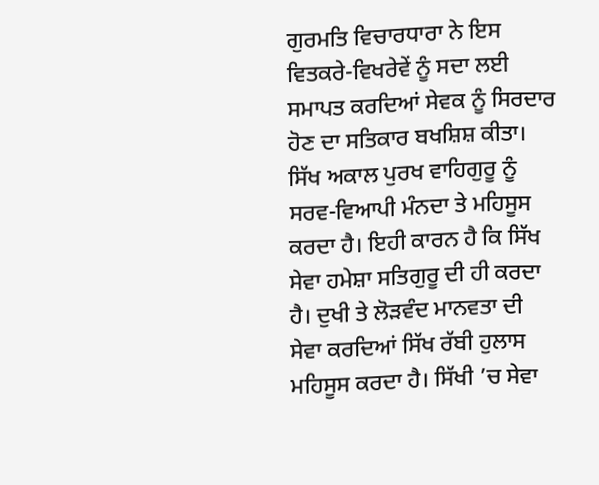ਗੁਰਮਤਿ ਵਿਚਾਰਧਾਰਾ ਨੇ ਇਸ ਵਿਤਕਰੇ-ਵਿਖਰੇਵੇਂ ਨੂੰ ਸਦਾ ਲਈ ਸਮਾਪਤ ਕਰਦਿਆਂ ਸੇਵਕ ਨੂੰ ਸਿਰਦਾਰ ਹੋਣ ਦਾ ਸਤਿਕਾਰ ਬਖਸ਼ਿਸ਼ ਕੀਤਾ। ਸਿੱਖ ਅਕਾਲ ਪੁਰਖ ਵਾਹਿਗੁਰੂ ਨੂੰ ਸਰਵ-ਵਿਆਪੀ ਮੰਨਦਾ ਤੇ ਮਹਿਸੂਸ ਕਰਦਾ ਹੈ। ਇਹੀ ਕਾਰਨ ਹੈ ਕਿ ਸਿੱਖ ਸੇਵਾ ਹਮੇਸ਼ਾ ਸਤਿਗੁਰੂ ਦੀ ਹੀ ਕਰਦਾ ਹੈ। ਦੁਖੀ ਤੇ ਲੋੜਵੰਦ ਮਾਨਵਤਾ ਦੀ ਸੇਵਾ ਕਰਦਿਆਂ ਸਿੱਖ ਰੱਬੀ ਹੁਲਾਸ ਮਹਿਸੂਸ ਕਰਦਾ ਹੈ। ਸਿੱਖੀ ’ਚ ਸੇਵਾ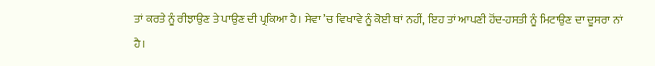ਤਾਂ ਕਰਤੇ ਨੂੰ ਰੀਝਾਉਣ ਤੇ ਪਾਉਣ ਦੀ ਪ੍ਰਕਿਆ ਹੈ। ਸੇਵਾ ’ਚ ਵਿਖਾਵੇ ਨੂੰ ਕੋਈ ਥਾਂ ਨਹੀਂ, ਇਹ ਤਾਂ ਆਪਣੀ ਹੋਂਦ-ਹਸਤੀ ਨੂੰ ਮਿਟਾਉਣ ਦਾ ਦੂਸਰਾ ਨਾਂ ਹੈ।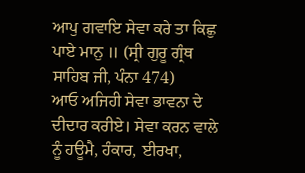ਆਪੁ ਗਵਾਇ ਸੇਵਾ ਕਰੇ ਤਾ ਕਿਛੁ ਪਾਏ ਮਾਨੁ ॥ (ਸ੍ਰੀ ਗੁਰੂ ਗ੍ਰੰਥ ਸਾਹਿਬ ਜੀ, ਪੰਨਾ 474)
ਆਓ ਅਜਿਹੀ ਸੇਵਾ ਭਾਵਨਾ ਦੇ ਦੀਦਾਰ ਕਰੀਏ। ਸੇਵਾ ਕਰਨ ਵਾਲੇ ਨੂੰ ਹਊਮੈ, ਹੰਕਾਰ, ਈਰਖਾ,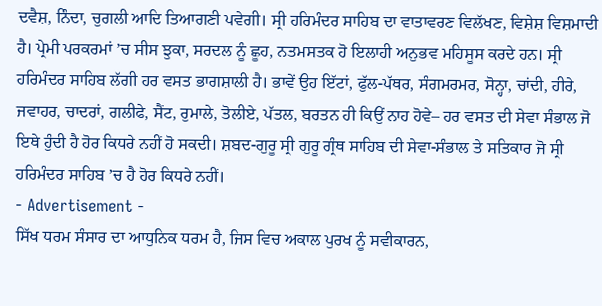ਦਵੈਸ਼, ਨਿੰਦਾ, ਚੁਗਲੀ ਆਦਿ ਤਿਆਗਣੀ ਪਵੇਗੀ। ਸ੍ਰੀ ਹਰਿਮੰਦਰ ਸਾਹਿਬ ਦਾ ਵਾਤਾਵਰਣ ਵਿਲੱਖਣ, ਵਿਸ਼ੇਸ਼ ਵਿਸ਼ਮਾਦੀ ਹੈ। ਪ੍ਰੇਮੀ ਪਰਕਰਮਾਂ ’ਚ ਸੀਸ ਝੁਕਾ, ਸਰਦਲ ਨੂੰ ਛੂਹ, ਨਤਮਸਤਕ ਹੋ ਇਲਾਹੀ ਅਨੁਭਵ ਮਹਿਸੂਸ ਕਰਦੇ ਹਨ। ਸ੍ਰੀ ਹਰਿਮੰਦਰ ਸਾਹਿਬ ਲੱਗੀ ਹਰ ਵਸਤ ਭਾਗਸ਼ਾਲੀ ਹੈ। ਭਾਵੇਂ ਉਹ ਇੱਟਾਂ, ਫੁੱਲ-ਪੱਥਰ, ਸੰਗਮਰਮਰ, ਸੋਨ੍ਹਾ, ਚਾਂਦੀ, ਹੀਰੇ, ਜਵਾਹਰ, ਚਾਦਰਾਂ, ਗਲੀਫੇ, ਸੈਂਟ, ਰੁਮਾਲੇ, ਤੋਲੀਏ, ਪੱਤਲ, ਬਰਤਨ ਹੀ ਕਿਉਂ ਨਾਹ ਹੋਵੇ– ਹਰ ਵਸਤ ਦੀ ਸੇਵਾ ਸੰਭਾਲ ਜੋ ਇਥੇ ਹੁੰਦੀ ਹੈ ਹੋਰ ਕਿਧਰੇ ਨਹੀਂ ਹੋ ਸਕਦੀ। ਸ਼ਬਦ-ਗੁਰੂ ਸ੍ਰੀ ਗੁਰੂ ਗ੍ਰੰਥ ਸਾਹਿਬ ਦੀ ਸੇਵਾ-ਸੰਭਾਲ ਤੇ ਸਤਿਕਾਰ ਜੋ ਸ੍ਰੀ ਹਰਿਮੰਦਰ ਸਾਹਿਬ ’ਚ ਹੈ ਹੋਰ ਕਿਧਰੇ ਨਹੀਂ।
- Advertisement -
ਸਿੱਖ ਧਰਮ ਸੰਸਾਰ ਦਾ ਆਧੁਨਿਕ ਧਰਮ ਹੈ, ਜਿਸ ਵਿਚ ਅਕਾਲ ਪੁਰਖ ਨੂੰ ਸਵੀਕਾਰਨ,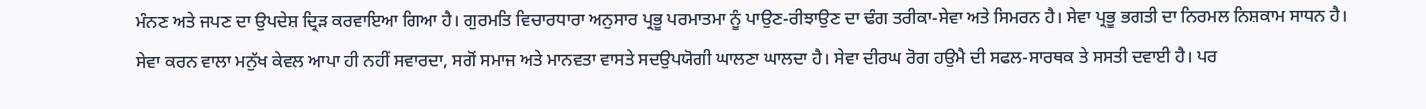ਮੰਨਣ ਅਤੇ ਜਪਣ ਦਾ ਉਪਦੇਸ਼ ਦ੍ਰਿੜ ਕਰਵਾਇਆ ਗਿਆ ਹੈ। ਗੁਰਮਤਿ ਵਿਚਾਰਧਾਰਾ ਅਨੁਸਾਰ ਪ੍ਰਭੂ ਪਰਮਾਤਮਾ ਨੂੰ ਪਾਉਣ-ਰੀਝਾਉਣ ਦਾ ਢੰਗ ਤਰੀਕਾ-ਸੇਵਾ ਅਤੇ ਸਿਮਰਨ ਹੈ। ਸੇਵਾ ਪ੍ਰਭੂ ਭਗਤੀ ਦਾ ਨਿਰਮਲ ਨਿਸ਼ਕਾਮ ਸਾਧਨ ਹੈ। ਸੇਵਾ ਕਰਨ ਵਾਲਾ ਮਨੁੱਖ ਕੇਵਲ ਆਪਾ ਹੀ ਨਹੀਂ ਸਵਾਰਦਾ, ਸਗੋਂ ਸਮਾਜ ਅਤੇ ਮਾਨਵਤਾ ਵਾਸਤੇ ਸਦਉਪਯੋਗੀ ਘਾਲਣਾ ਘਾਲਦਾ ਹੈ। ਸੇਵਾ ਦੀਰਘ ਰੋਗ ਹਉਮੈ ਦੀ ਸਫਲ-ਸਾਰਥਕ ਤੇ ਸਸਤੀ ਦਵਾਈ ਹੈ। ਪਰ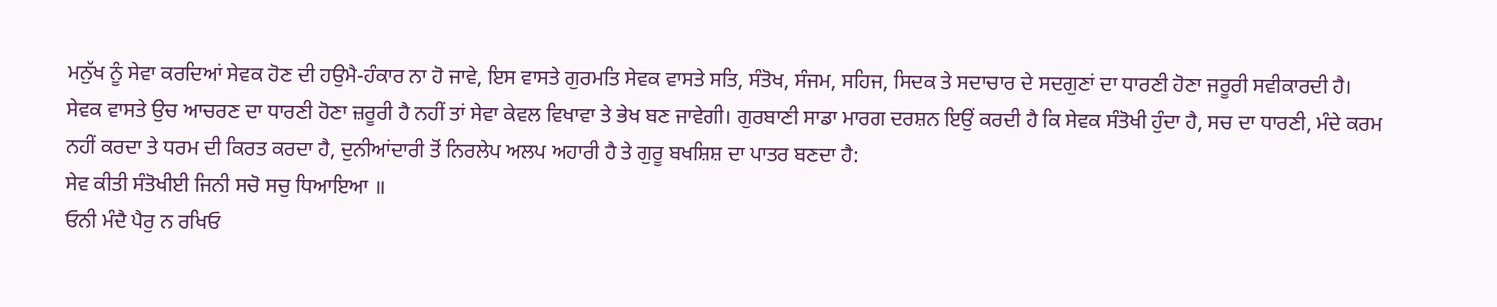ਮਨੁੱਖ ਨੂੰ ਸੇਵਾ ਕਰਦਿਆਂ ਸੇਵਕ ਹੋਣ ਦੀ ਹਉਮੈ-ਹੰਕਾਰ ਨਾ ਹੋ ਜਾਵੇ, ਇਸ ਵਾਸਤੇ ਗੁਰਮਤਿ ਸੇਵਕ ਵਾਸਤੇ ਸਤਿ, ਸੰਤੋਖ, ਸੰਜਮ, ਸਹਿਜ, ਸਿਦਕ ਤੇ ਸਦਾਚਾਰ ਦੇ ਸਦਗੁਣਾਂ ਦਾ ਧਾਰਣੀ ਹੋਣਾ ਜਰੂਰੀ ਸਵੀਕਾਰਦੀ ਹੈ। ਸੇਵਕ ਵਾਸਤੇ ਉਚ ਆਚਰਣ ਦਾ ਧਾਰਣੀ ਹੋਣਾ ਜ਼ਰੂਰੀ ਹੈ ਨਹੀਂ ਤਾਂ ਸੇਵਾ ਕੇਵਲ ਵਿਖਾਵਾ ਤੇ ਭੇਖ ਬਣ ਜਾਵੇਗੀ। ਗੁਰਬਾਣੀ ਸਾਡਾ ਮਾਰਗ ਦਰਸ਼ਨ ਇਉਂ ਕਰਦੀ ਹੈ ਕਿ ਸੇਵਕ ਸੰਤੋਖੀ ਹੁੰਦਾ ਹੈ, ਸਚ ਦਾ ਧਾਰਣੀ, ਮੰਦੇ ਕਰਮ ਨਹੀਂ ਕਰਦਾ ਤੇ ਧਰਮ ਦੀ ਕਿਰਤ ਕਰਦਾ ਹੈ, ਦੁਨੀਆਂਦਾਰੀ ਤੋਂ ਨਿਰਲੇਪ ਅਲਪ ਅਹਾਰੀ ਹੈ ਤੇ ਗੁਰੂ ਬਖਸ਼ਿਸ਼ ਦਾ ਪਾਤਰ ਬਣਦਾ ਹੈ:
ਸੇਵ ਕੀਤੀ ਸੰਤੋਖੀਈ ਜਿਨੀ ਸਚੋ ਸਚੁ ਧਿਆਇਆ ॥
ਓਨੀ ਮੰਦੈ ਪੈਰੁ ਨ ਰਖਿਓ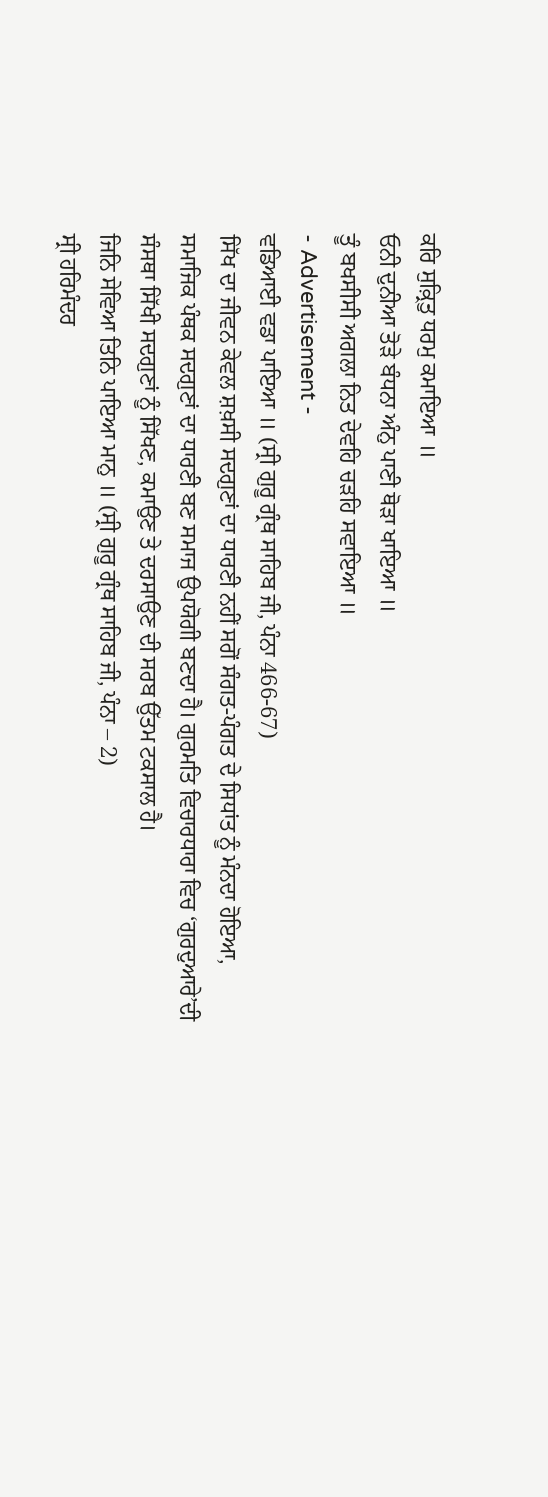ਕਰਿ ਸੁਕ਼੍ਰਿਤੁ ਧਰਮੁ ਕਮਾਇਆ ॥
ਓਨੀ ਦੁਨੀਆ ਤੋੜੇ ਬੰਧਨਾ ਅੰਨੁ ਪਾਣੀ ਥੋੜਾ ਖਾਇਆ ॥
ਤੂੰ ਬਖਸੀਸੀ ਅਗਲਾ ਨਿਤ ਦੇਵਹਿ ਚੜਹਿ ਸਵਾਇਆ ॥
- Advertisement -
ਵਡਿਆਈ ਵਡਾ ਪਾਇਆ ॥ (ਸ੍ਰੀ ਗੁਰੂ ਗ੍ਰੰਥ ਸਾਹਿਬ ਜੀ, ਪੰਨਾ 466-67)
ਸਿੱਖ ਦਾ ਜੀਵਨ ਕੇਵਲ ਸ਼ਖ਼ਸੀ ਸਦਗੁਣਾਂ ਦਾ ਧਾਰਣੀ ਨਹੀਂ ਸਗੋਂ ਸੰਗਤ-ਪੰਗਤ ਦੇ ਸਿਧਾਂਤ ਨੂੰ ਮੰਨਦਾ ਹੋਇਆ, ਸਮਾਜਿਕ ਪੰਥਕ ਸਦਗੁਣਾਂ ਦਾ ਧਾਰਣੀ ਬਣ ਸਮਾਜ ਉਪਯੋਗੀ ਬਣਦਾ ਹੈ। ਗੁਰਮਤਿ ਵਿਚਾਰਧਾਰਾ ਵਿਚ ‘ਗੁਰਦੁਆਰੇ’ਦੀ ਸੰਸਥਾ ਸਿੱਖੀ ਸਦਗੁਣਾਂ ਨੂੰ ਸਿੱਖਣ, ਕਮਾਉਣ ਤੇ ਦਰਸਾਉਣ ਦੀ ਸਰਬ ਉੱਤਮ ਟਕਸਾਲ ਹੈ।
ਜਿਨਿ ਸੇਵਿਆ ਤਿਨਿ ਪਾਇਆ ਮਾਨੁ ॥ (ਸ੍ਰੀ ਗੁਰੂ ਗ੍ਰੰਥ ਸਾਹਿਬ ਜੀ, ਪੰਨਾ – 2)
ਸ੍ਰੀ ਹਰਿਮੰਦਰ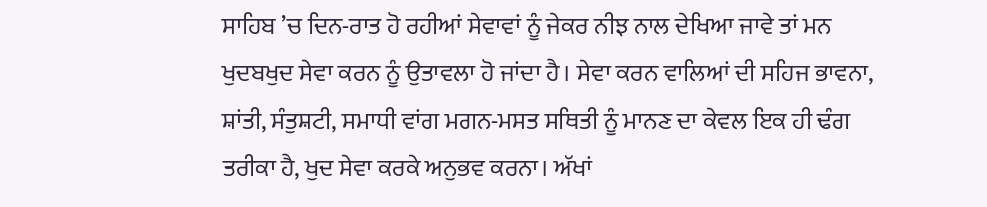ਸਾਹਿਬ ’ਚ ਦਿਨ-ਰਾਤ ਹੋ ਰਹੀਆਂ ਸੇਵਾਵਾਂ ਨੂੰ ਜੇਕਰ ਨੀਝ ਨਾਲ ਦੇਖਿਆ ਜਾਵੇ ਤਾਂ ਮਨ ਖੁਦਬਖੁਦ ਸੇਵਾ ਕਰਨ ਨੂੰ ਉਤਾਵਲਾ ਹੋ ਜਾਂਦਾ ਹੈ। ਸੇਵਾ ਕਰਨ ਵਾਲਿਆਂ ਦੀ ਸਹਿਜ ਭਾਵਨਾ, ਸ਼ਾਂਤੀ, ਸੰਤੁਸ਼ਟੀ, ਸਮਾਧੀ ਵਾਂਗ ਮਗਨ-ਮਸਤ ਸਥਿਤੀ ਨੂੰ ਮਾਨਣ ਦਾ ਕੇਵਲ ਇਕ ਹੀ ਢੰਗ ਤਰੀਕਾ ਹੈ, ਖੁਦ ਸੇਵਾ ਕਰਕੇ ਅਨੁਭਵ ਕਰਨਾ। ਅੱਖਾਂ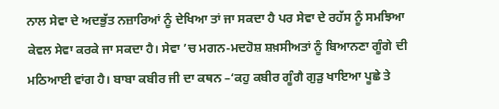ਨਾਲ ਸੇਵਾ ਦੇ ਅਦਭੁੱਤ ਨਜ਼ਾਰਿਆਂ ਨੂੰ ਦੇਖਿਆ ਤਾਂ ਜਾ ਸਕਦਾ ਹੈ ਪਰ ਸੇਵਾ ਦੇ ਰਹੱਸ ਨੂੰ ਸਮਝਿਆ ਕੇਵਲ ਸੇਵਾ ਕਰਕੇ ਜਾ ਸਕਦਾ ਹੈ। ਸੇਵਾ ’ਚ ਮਗਨ-ਮਦਹੋਸ਼ ਸ਼ਖ਼ਸੀਅਤਾਂ ਨੂੰ ਬਿਆਨਣਾ ਗੂੰਗੇ ਦੀ ਮਠਿਆਈ ਵਾਂਗ ਹੈ। ਬਾਬਾ ਕਬੀਰ ਜੀ ਦਾ ਕਥਨ –‘ਕਹੁ ਕਬੀਰ ਗੂੰਗੈ ਗੁੜੁ ਖਾਇਆ ਪੂਛੇ ਤੇ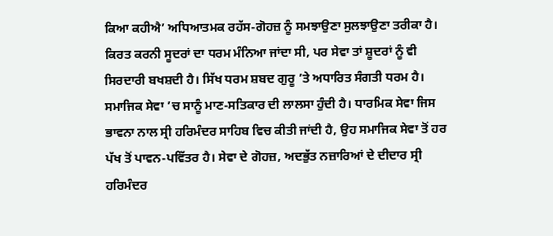ਕਿਆ ਕਹੀਐ’ ਅਧਿਆਤਮਕ ਰਹੱਸ-ਗੋਹਜ਼ ਨੂੰ ਸਮਝਾਉਣਾ ਸੁਲਝਾਉਣਾ ਤਰੀਕਾ ਹੈ। ਕਿਰਤ ਕਰਨੀ ਸੂਦਰਾਂ ਦਾ ਧਰਮ ਮੰਨਿਆ ਜਾਂਦਾ ਸੀ, ਪਰ ਸੇਵਾ ਤਾਂ ਸ਼ੂਦਰਾਂ ਨੂੰ ਵੀ ਸਿਰਦਾਰੀ ਬਖਸ਼ਦੀ ਹੈ। ਸਿੱਖ ਧਰਮ ਸ਼ਬਦ ਗੁਰੂ ’ਤੇ ਅਧਾਰਿਤ ਸੰਗਤੀ ਧਰਮ ਹੈ। ਸਮਾਜਿਕ ਸੇਵਾ ’ਚ ਸਾਨੂੰ ਮਾਣ-ਸਤਿਕਾਰ ਦੀ ਲਾਲਸਾ ਹੁੰਦੀ ਹੈ। ਧਾਰਮਿਕ ਸੇਵਾ ਜਿਸ ਭਾਵਨਾ ਨਾਲ ਸ੍ਰੀ ਹਰਿਮੰਦਰ ਸਾਹਿਬ ਵਿਚ ਕੀਤੀ ਜਾਂਦੀ ਹੈ, ਉਹ ਸਮਾਜਿਕ ਸੇਵਾ ਤੋਂ ਹਰ ਪੱਖ ਤੋਂ ਪਾਵਨ-ਪਵਿੱਤਰ ਹੈ। ਸੇਵਾ ਦੇ ਗੋਹਜ਼, ਅਦਭੁੱਤ ਨਜ਼ਾਰਿਆਂ ਦੇ ਦੀਦਾਰ ਸ੍ਰੀ ਹਰਿਮੰਦਰ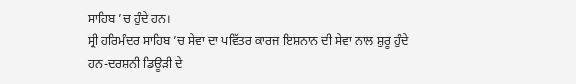ਸਾਹਿਬ ’ਚ ਹੁੰਦੇ ਹਨ।
ਸ੍ਰੀ ਹਰਿਮੰਦਰ ਸਾਹਿਬ ’ਚ ਸੇਵਾ ਦਾ ਪਵਿੱਤਰ ਕਾਰਜ ਇਸ਼ਨਾਨ ਦੀ ਸੇਵਾ ਨਾਲ ਸ਼ੁਰੂ ਹੁੰਦੇ ਹਨ-ਦਰਸ਼ਨੀ ਡਿਊੜੀ ਦੇ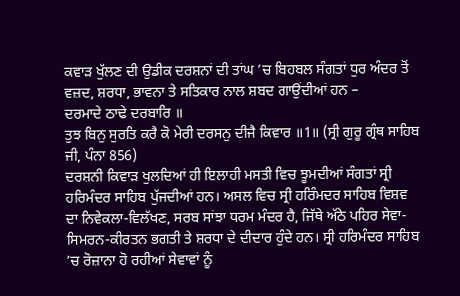ਕਵਾੜ ਖੁੱਲਣ ਦੀ ਉਡੀਕ ਦਰਸ਼ਨਾਂ ਦੀ ਤਾਂਘ ’ਚ ਬਿਹਬਲ ਸੰਗਤਾਂ ਧੁਰ ਅੰਦਰ ਤੋਂ ਵਜ਼ਦ, ਸ਼ਰਧਾ, ਭਾਵਨਾ ਤੇ ਸਤਿਕਾਰ ਨਾਲ ਸ਼ਬਦ ਗਾਉਂਦੀਆਂ ਹਨ –
ਦਰਮਾਦੇ ਠਾਢੇ ਦਰਬਾਰਿ ॥
ਤੁਝ ਬਿਨੁ ਸੁਰਤਿ ਕਰੈ ਕੋ ਮੇਰੀ ਦਰਸਨੁ ਦੀਜੈ ਕਿਵਾਰ ॥1॥ (ਸ੍ਰੀ ਗੁਰੂ ਗ੍ਰੰਥ ਸਾਹਿਬ ਜੀ, ਪੰਨਾ 856)
ਦਰਸ਼ਨੀ ਕਿਵਾੜ ਖੁਲਦਿਆਂ ਹੀ ਇਲਾਹੀ ਮਸਤੀ ਵਿਚ ਝੂਮਦੀਆਂ ਸੰਗਤਾਂ ਸ੍ਰੀ ਹਰਿਮੰਦਰ ਸਾਹਿਬ ਪੁੱਜਦੀਆਂ ਹਨ। ਅਸਲ ਵਿਚ ਸ੍ਰੀ ਹਰਿੰਮਦਰ ਸਾਹਿਬ ਵਿਸ਼ਵ ਦਾ ਨਿਵੇਕਲਾ-ਵਿਲੱਖਣ, ਸਰਬ ਸਾਂਝਾ ਧਰਮ ਮੰਦਰ ਹੈ, ਜਿੱਥੇ ਅੱਠੇ ਪਹਿਰ ਸੇਵਾ-ਸਿਮਰਨ-ਕੀਰਤਨ ਭਗਤੀ ਤੇ ਸ਼ਰਧਾ ਦੇ ਦੀਦਾਰ ਹੁੰਦੇ ਹਨ। ਸ੍ਰੀ ਹਰਿਮੰਦਰ ਸਾਹਿਬ ’ਚ ਰੋਜ਼ਾਨਾ ਹੋ ਰਹੀਆਂ ਸੇਵਾਵਾਂ ਨੂੰ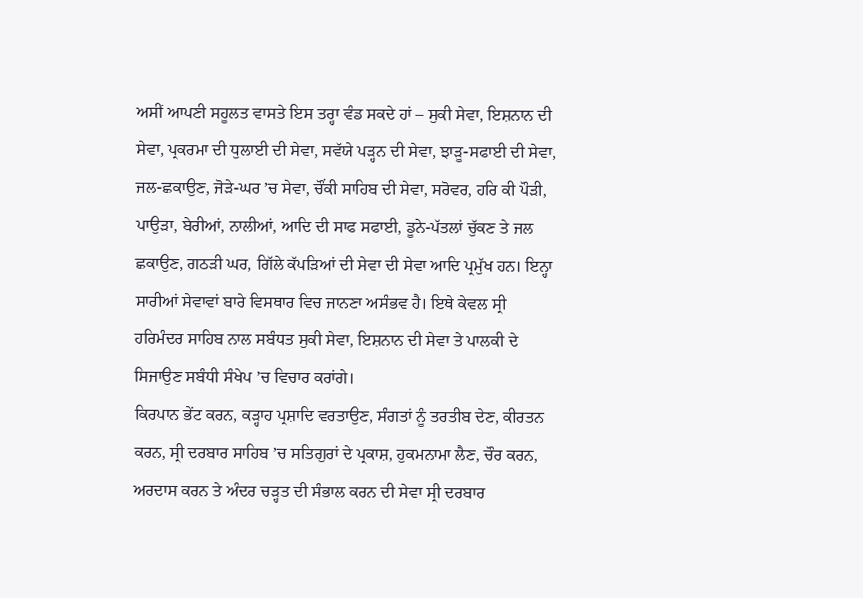ਅਸੀਂ ਆਪਣੀ ਸਹੂਲਤ ਵਾਸਤੇ ਇਸ ਤਰ੍ਹਾ ਵੰਡ ਸਕਦੇ ਹਾਂ – ਸੁਕੀ ਸੇਵਾ, ਇਸ਼ਨਾਨ ਦੀ ਸੇਵਾ, ਪ੍ਰਕਰਮਾ ਦੀ ਧੁਲਾਈ ਦੀ ਸੇਵਾ, ਸਵੱਯੇ ਪੜ੍ਹਨ ਦੀ ਸੇਵਾ, ਝਾੜੂ-ਸਫਾਈ ਦੀ ਸੇਵਾ, ਜਲ-ਛਕਾਉਣ, ਜੋੜੇ-ਘਰ ’ਚ ਸੇਵਾ, ਚੌਂਕੀ ਸਾਹਿਬ ਦੀ ਸੇਵਾ, ਸਰੋਵਰ, ਹਰਿ ਕੀ ਪੌੜੀ, ਪਾਉੜਾ, ਬੇਰੀਆਂ, ਨਾਲੀਆਂ, ਆਦਿ ਦੀ ਸਾਫ ਸਫਾਈ, ਡੂਨੇ-ਪੱਤਲਾਂ ਚੁੱਕਣ ਤੇ ਜਲ ਛਕਾਉਣ, ਗਠੜੀ ਘਰ, ਗਿੱਲੇ ਕੱਪੜਿਆਂ ਦੀ ਸੇਵਾ ਦੀ ਸੇਵਾ ਆਦਿ ਪ੍ਰਮੁੱਖ ਹਨ। ਇਨ੍ਹਾ ਸਾਰੀਆਂ ਸੇਵਾਵਾਂ ਬਾਰੇ ਵਿਸਥਾਰ ਵਿਚ ਜਾਨਣਾ ਅਸੰਭਵ ਹੈ। ਇਥੇ ਕੇਵਲ ਸ੍ਰੀ ਹਰਿਮੰਦਰ ਸਾਹਿਬ ਨਾਲ ਸਬੰਧਤ ਸੁਕੀ ਸੇਵਾ, ਇਸ਼ਨਾਨ ਦੀ ਸੇਵਾ ਤੇ ਪਾਲਕੀ ਦੇ ਸਿਜਾਉਣ ਸਬੰਧੀ ਸੰਖੇਪ ’ਚ ਵਿਚਾਰ ਕਰਾਂਗੇ।
ਕਿਰਪਾਨ ਭੇਂਟ ਕਰਨ, ਕੜ੍ਹਾਹ ਪ੍ਰਸ਼ਾਦਿ ਵਰਤਾਉਣ, ਸੰਗਤਾਂ ਨੂੰ ਤਰਤੀਬ ਦੇਣ, ਕੀਰਤਨ ਕਰਨ, ਸ੍ਰੀ ਦਰਬਾਰ ਸਾਹਿਬ ’ਚ ਸਤਿਗੁਰਾਂ ਦੇ ਪ੍ਰਕਾਸ਼, ਹੁਕਮਨਾਮਾ ਲੈਣ, ਚੌਰ ਕਰਨ, ਅਰਦਾਸ ਕਰਨ ਤੇ ਅੰਦਰ ਚੜ੍ਹਤ ਦੀ ਸੰਭਾਲ ਕਰਨ ਦੀ ਸੇਵਾ ਸ੍ਰੀ ਦਰਬਾਰ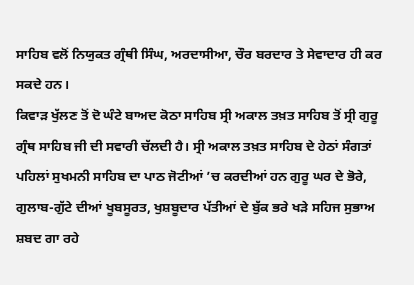ਸਾਹਿਬ ਵਲੋਂ ਨਿਯੁਕਤ ਗ੍ਰੰਥੀ ਸਿੰਘ, ਅਰਦਾਸੀਆ, ਚੌਰ ਬਰਦਾਰ ਤੇ ਸੇਵਾਦਾਰ ਹੀ ਕਰ ਸਕਦੇ ਹਨ।
ਕਿਵਾੜ ਖੁੱਲਣ ਤੋਂ ਦੋ ਘੰਟੇ ਬਾਅਦ ਕੋਠਾ ਸਾਹਿਬ ਸ੍ਰੀ ਅਕਾਲ ਤਖ਼ਤ ਸਾਹਿਬ ਤੋਂ ਸ੍ਰੀ ਗੁਰੂ ਗ੍ਰੰਥ ਸਾਹਿਬ ਜੀ ਦੀ ਸਵਾਰੀ ਚੱਲਦੀ ਹੈ। ਸ੍ਰੀ ਅਕਾਲ ਤਖ਼ਤ ਸਾਹਿਬ ਦੇ ਹੇਠਾਂ ਸੰਗਤਾਂ ਪਹਿਲਾਂ ਸੁਖਮਨੀ ਸਾਹਿਬ ਦਾ ਪਾਠ ਜੋਟੀਆਂ ’ਚ ਕਰਦੀਆਂ ਹਨ ਗੁਰੂ ਘਰ ਦੇ ਭੋਰੇ, ਗੁਲਾਬ-ਗੁੱਟੇ ਦੀਆਂ ਖੂਬਸੂਰਤ, ਖੁਸ਼ਬੂਦਾਰ ਪੱਤੀਆਂ ਦੇ ਬੁੱਕ ਭਰੇ ਖੜੇ ਸਹਿਜ ਸੁਭਾਅ ਸ਼ਬਦ ਗਾ ਰਹੇ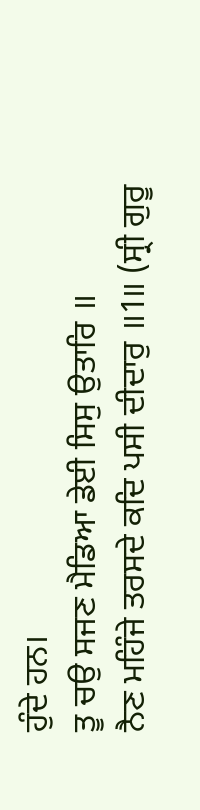ਹੁੰਦੇ ਹਨ।
ਤੂ ਚਉ ਸਜਣ ਮੈਡਿਆ ਡੇਈ ਸਿਸੁ ਉਤਾਰਿ ॥
ਨੈਣ ਮਹਿੰਜੇ ਤਰਸਦੇ ਕਦਿ ਪਸੀ ਦੀਦਾਰੁ ॥1॥ (ਸ੍ਰੀ ਗੁਰੂ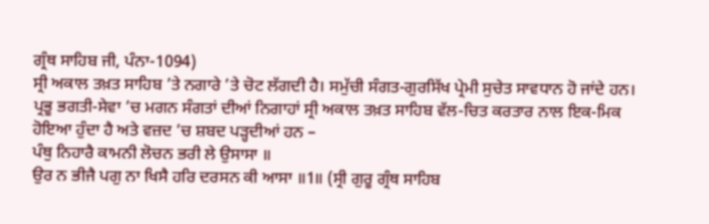ਗ੍ਰੰਥ ਸਾਹਿਬ ਜੀ, ਪੰਨਾ-1094)
ਸ੍ਰੀ ਅਕਾਲ ਤਖ਼ਤ ਸਾਹਿਬ ’ਤੇ ਨਗਾਰੇ ’ਤੇ ਚੋਟ ਲੱਗਦੀ ਹੈ। ਸਮੁੱਚੀ ਸੰਗਤ-ਗੁਰਸਿੱਖ ਪ੍ਰੇਮੀ ਸੁਚੇਤ ਸਾਵਧਾਨ ਹੋ ਜਾਂਦੇ ਹਨ। ਪ੍ਰਭੂ ਭਗਤੀ-ਸੇਵਾ ’ਚ ਮਗਨ ਸੰਗਤਾਂ ਦੀਆਂ ਨਿਗਾਹਾਂ ਸ੍ਰੀ ਅਕਾਲ ਤਖ਼ਤ ਸਾਹਿਬ ਵੱਲ-ਚਿਤ ਕਰਤਾਰ ਨਾਲ ਇਕ-ਮਿਕ ਹੋਇਆ ਹੁੰਦਾ ਹੈ ਅਤੇ ਵਜ਼ਦ ’ਚ ਸ਼ਬਦ ਪੜ੍ਹਦੀਆਂ ਹਨ –
ਪੰਥੁ ਨਿਹਾਰੈ ਕਾਮਨੀ ਲੋਚਨ ਭਰੀ ਲੇ ਉਸਾਸਾ ॥
ਉਰ ਨ ਭੀਜੈ ਪਗੁ ਨਾ ਖਿਸੈ ਹਰਿ ਦਰਸਨ ਕੀ ਆਸਾ ॥1॥ (ਸ੍ਰੀ ਗੁਰੂ ਗ੍ਰੰਥ ਸਾਹਿਬ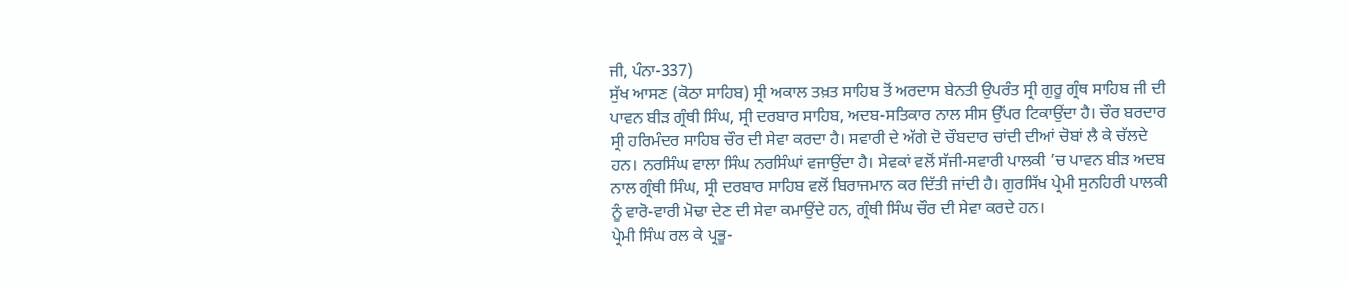ਜੀ, ਪੰਨਾ-337)
ਸੁੱਖ ਆਸਣ (ਕੋਠਾ ਸਾਹਿਬ) ਸ੍ਰੀ ਅਕਾਲ ਤਖ਼ਤ ਸਾਹਿਬ ਤੋਂ ਅਰਦਾਸ ਬੇਨਤੀ ਉਪਰੰਤ ਸ੍ਰੀ ਗੁਰੂ ਗ੍ਰੰਥ ਸਾਹਿਬ ਜੀ ਦੀ ਪਾਵਨ ਬੀੜ ਗ੍ਰੰਥੀ ਸਿੰਘ, ਸ੍ਰੀ ਦਰਬਾਰ ਸਾਹਿਬ, ਅਦਬ-ਸਤਿਕਾਰ ਨਾਲ ਸੀਸ ਉੱਪਰ ਟਿਕਾਉਂਦਾ ਹੈ। ਚੌਰ ਬਰਦਾਰ ਸ੍ਰੀ ਹਰਿਮੰਦਰ ਸਾਹਿਬ ਚੌਰ ਦੀ ਸੇਵਾ ਕਰਦਾ ਹੈ। ਸਵਾਰੀ ਦੇ ਅੱਗੇ ਦੋ ਚੌਬਦਾਰ ਚਾਂਦੀ ਦੀਆਂ ਚੋਬਾਂ ਲੈ ਕੇ ਚੱਲਦੇ ਹਨ। ਨਰਸਿੰਘ ਵਾਲਾ ਸਿੰਘ ਨਰਸਿੰਘਾਂ ਵਜਾਉਂਦਾ ਹੈ। ਸੇਵਕਾਂ ਵਲੋਂ ਸੱਜੀ-ਸਵਾਰੀ ਪਾਲਕੀ ’ਚ ਪਾਵਨ ਬੀੜ ਅਦਬ ਨਾਲ ਗ੍ਰੰਥੀ ਸਿੰਘ, ਸ੍ਰੀ ਦਰਬਾਰ ਸਾਹਿਬ ਵਲੋਂ ਬਿਰਾਜਮਾਨ ਕਰ ਦਿੱਤੀ ਜਾਂਦੀ ਹੈ। ਗੁਰਸਿੱਖ ਪ੍ਰੇਮੀ ਸੁਨਹਿਰੀ ਪਾਲਕੀ ਨੂੰ ਵਾਰੋ-ਵਾਰੀ ਮੋਢਾ ਦੇਣ ਦੀ ਸੇਵਾ ਕਮਾਉਂਦੇ ਹਨ, ਗ੍ਰੰਥੀ ਸਿੰਘ ਚੌਰ ਦੀ ਸੇਵਾ ਕਰਦੇ ਹਨ।
ਪ੍ਰੇਮੀ ਸਿੰਘ ਰਲ ਕੇ ਪ੍ਰਭੂ-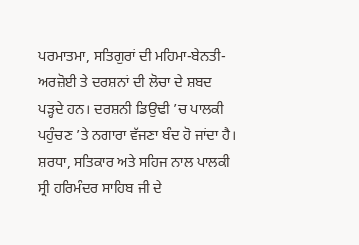ਪਰਮਾਤਮਾ, ਸਤਿਗੁਰਾਂ ਦੀ ਮਹਿਮਾ-ਬੇਨਤੀ-ਅਰਜ਼ੋਈ ਤੇ ਦਰਸ਼ਨਾਂ ਦੀ ਲੋਚਾ ਦੇ ਸ਼ਬਦ ਪੜ੍ਹਦੇ ਹਨ। ਦਰਸ਼ਨੀ ਡਿਉਢੀ ’ਚ ਪਾਲਕੀ ਪਹੁੰਚਣ ’ਤੇ ਨਗਾਰਾ ਵੱਜਣਾ ਬੰਦ ਹੋ ਜਾਂਦਾ ਹੈ। ਸ਼ਰਧਾ, ਸਤਿਕਾਰ ਅਤੇ ਸਹਿਜ ਨਾਲ ਪਾਲਕੀ ਸ੍ਰੀ ਹਰਿਮੰਦਰ ਸਾਹਿਬ ਜੀ ਦੇ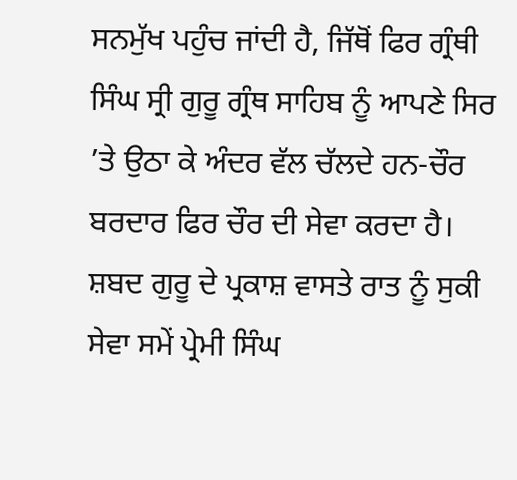ਸਨਮੁੱਖ ਪਹੁੰਚ ਜਾਂਦੀ ਹੈ, ਜਿੱਥੋਂ ਫਿਰ ਗ੍ਰੰਥੀ ਸਿੰਘ ਸ੍ਰੀ ਗੁਰੂ ਗ੍ਰੰਥ ਸਾਹਿਬ ਨੂੰ ਆਪਣੇ ਸਿਰ ’ਤੇ ਉਠਾ ਕੇ ਅੰਦਰ ਵੱਲ ਚੱਲਦੇ ਹਨ-ਚੌਰ ਬਰਦਾਰ ਫਿਰ ਚੌਰ ਦੀ ਸੇਵਾ ਕਰਦਾ ਹੈ। ਸ਼ਬਦ ਗੁਰੂ ਦੇ ਪ੍ਰਕਾਸ਼ ਵਾਸਤੇ ਰਾਤ ਨੂੰ ਸੁਕੀ ਸੇਵਾ ਸਮੇਂ ਪ੍ਰੇਮੀ ਸਿੰਘ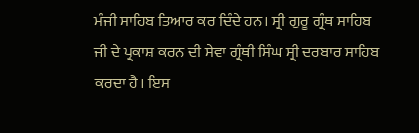ਮੰਜੀ ਸਾਹਿਬ ਤਿਆਰ ਕਰ ਦਿੰਦੇ ਹਨ। ਸ੍ਰੀ ਗੁਰੂ ਗ੍ਰੰਥ ਸਾਹਿਬ ਜੀ ਦੇ ਪ੍ਰਕਾਸ਼ ਕਰਨ ਦੀ ਸੇਵਾ ਗ੍ਰੰਥੀ ਸਿੰਘ ਸ੍ਰੀ ਦਰਬਾਰ ਸਾਹਿਬ ਕਰਦਾ ਹੈ। ਇਸ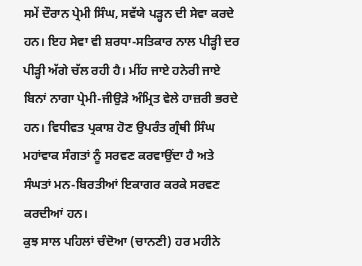ਸਮੇਂ ਦੌਰਾਨ ਪ੍ਰੇਮੀ ਸਿੰਘ, ਸਵੱਯੇ ਪੜ੍ਹਨ ਦੀ ਸੇਵਾ ਕਰਦੇ ਹਨ। ਇਹ ਸੇਵਾ ਵੀ ਸ਼ਰਧਾ-ਸਤਿਕਾਰ ਨਾਲ ਪੀੜ੍ਹੀ ਦਰ ਪੀੜ੍ਹੀ ਅੱਗੇ ਚੱਲ ਰਹੀ ਹੈ। ਮੀਂਹ ਜਾਏ ਹਨੇਰੀ ਜਾਏ ਬਿਨਾਂ ਨਾਗਾ ਪ੍ਰੇਮੀ-ਜੀਉੜੇ ਅੰਮ੍ਰਿਤ ਵੇਲੇ ਹਾਜ਼ਰੀ ਭਰਦੇ ਹਨ। ਵਿਧੀਵਤ ਪ੍ਰਕਾਸ਼ ਹੋਣ ਉਪਰੰਤ ਗ੍ਰੰਥੀ ਸਿੰਘ ਮਹਾਂਵਾਕ ਸੰਗਤਾਂ ਨੂੰ ਸਰਵਣ ਕਰਵਾਉਂਦਾ ਹੈ ਅਤੇ ਸੰਘਤਾਂ ਮਨ-ਬਿਰਤੀਆਂ ਇਕਾਗਰ ਕਰਕੇ ਸਰਵਣ ਕਰਦੀਆਂ ਹਨ।
ਕੁਝ ਸਾਲ ਪਹਿਲਾਂ ਚੰਦੋਆ (ਚਾਨਣੀ) ਹਰ ਮਹੀਨੇ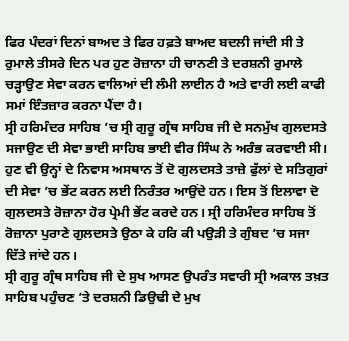ਫਿਰ ਪੰਦਰਾਂ ਦਿਨਾਂ ਬਾਅਦ ਤੇ ਫਿਰ ਹਫ਼ਤੇ ਬਾਅਦ ਬਦਲੀ ਜਾਂਦੀ ਸੀ ਤੇ ਰੁਮਾਲੇ ਤੀਸਰੇ ਦਿਨ ਪਰ ਹੁਣ ਰੋਜ਼ਾਨਾ ਹੀ ਚਾਨਣੀ ਤੇ ਦਰਸ਼ਨੀ ਰੁਮਾਲੇ ਚੜ੍ਹਾਉਣ ਸੇਵਾ ਕਰਨ ਵਾਲਿਆਂ ਦੀ ਲੰਮੀ ਲਾਈਨ ਹੈ ਅਤੇ ਵਾਰੀ ਲਈ ਕਾਫੀ ਸਮਾਂ ਇੰਤਜ਼ਾਰ ਕਰਨਾ ਪੈਂਦਾ ਹੈ।
ਸ੍ਰੀ ਹਰਿਮੰਦਰ ਸਾਹਿਬ ’ਚ ਸ੍ਰੀ ਗੁਰੂ ਗ੍ਰੰਥ ਸਾਹਿਬ ਜੀ ਦੇ ਸਨਮੁੱਖ ਗੁਲਦਸਤੇ ਸਜਾਉਣ ਦੀ ਸੇਵਾ ਭਾਈ ਸਾਹਿਬ ਭਾਈ ਵੀਰ ਸਿੰਘ ਨੇ ਅਰੰਭ ਕਰਵਾਈ ਸੀ। ਹੁਣ ਵੀ ਉਨ੍ਹਾਂ ਦੇ ਨਿਵਾਸ ਅਸਥਾਨ ਤੋਂ ਦੋ ਗੁਲਦਸਤੇ ਤਾਜ਼ੇ ਫੁੱਲਾਂ ਦੇ ਸਤਿਗੁਰਾਂ ਦੀ ਸੇਵਾ ’ਚ ਭੇਂਟ ਕਰਨ ਲਈ ਨਿਰੰਤਰ ਆਉਂਦੇ ਹਨ। ਇਸ ਤੋਂ ਇਲਾਵਾ ਦੋ ਗੁਲਦਸਤੇ ਰੋਜ਼ਾਨਾ ਹੋਰ ਪ੍ਰੇਮੀ ਭੇਂਟ ਕਰਦੇ ਹਨ। ਸ੍ਰੀ ਹਰਿਮੰਦਰ ਸਾਹਿਬ ਤੋਂ ਰੋਜ਼ਾਨਾ ਪੁਰਾਣੇ ਗੁਲਦਸਤੇ ਉਠਾ ਕੇ ਹਰਿ ਕੀ ਪਉੜੀ ਤੇ ਗੁੰਬਦ ’ਚ ਸਜਾ ਦਿੱਤੇ ਜਾਂਦੇ ਹਨ।
ਸ੍ਰੀ ਗੁਰੂ ਗ੍ਰੰਥ ਸਾਹਿਬ ਜੀ ਦੇ ਸੁਖ ਆਸਣ ਉਪਰੰਤ ਸਵਾਰੀ ਸ੍ਰੀ ਅਕਾਲ ਤਖ਼ਤ ਸਾਹਿਬ ਪਹੁੰਚਣ ’ਤੇ ਦਰਸ਼ਨੀ ਡਿਉਢੀ ਦੇ ਮੁਖ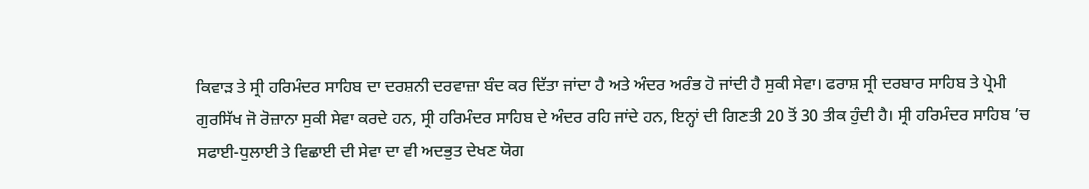ਕਿਵਾੜ ਤੇ ਸ੍ਰੀ ਹਰਿਮੰਦਰ ਸਾਹਿਬ ਦਾ ਦਰਸ਼ਨੀ ਦਰਵਾਜ਼ਾ ਬੰਦ ਕਰ ਦਿੱਤਾ ਜਾਂਦਾ ਹੈ ਅਤੇ ਅੰਦਰ ਅਰੰਭ ਹੋ ਜਾਂਦੀ ਹੈ ਸੁਕੀ ਸੇਵਾ। ਫਰਾਸ਼ ਸ੍ਰੀ ਦਰਬਾਰ ਸਾਹਿਬ ਤੇ ਪ੍ਰੇਮੀ ਗੁਰਸਿੱਖ ਜੋ ਰੋਜ਼ਾਨਾ ਸੁਕੀ ਸੇਵਾ ਕਰਦੇ ਹਨ, ਸ੍ਰੀ ਹਰਿਮੰਦਰ ਸਾਹਿਬ ਦੇ ਅੰਦਰ ਰਹਿ ਜਾਂਦੇ ਹਨ, ਇਨ੍ਹਾਂ ਦੀ ਗਿਣਤੀ 20 ਤੋਂ 30 ਤੀਕ ਹੁੰਦੀ ਹੈ। ਸ੍ਰੀ ਹਰਿਮੰਦਰ ਸਾਹਿਬ ’ਚ ਸਫਾਈ-ਧੁਲਾਈ ਤੇ ਵਿਛਾਈ ਦੀ ਸੇਵਾ ਦਾ ਵੀ ਅਦਭੁਤ ਦੇਖਣ ਯੋਗ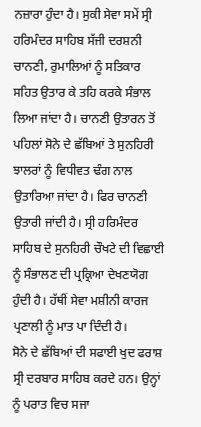ਨਜ਼ਾਰਾ ਹੁੰਦਾ ਹੈ। ਸੁਕੀ ਸੇਵਾ ਸਮੇਂ ਸ੍ਰੀ ਹਰਿਮੰਦਰ ਸਾਹਿਬ ਸੱਜੀ ਦਰਸ਼ਨੀ ਚਾਨਣੀ, ਰੁਮਾਲਿਆਂ ਨੂੰ ਸਤਿਕਾਰ ਸਹਿਤ ਉਤਾਰ ਕੇ ਤਹਿ ਕਰਕੇ ਸੰਭਾਲ ਲਿਆ ਜਾਂਦਾ ਹੈ। ਚਾਨਣੀ ਉਤਾਰਨ ਤੋਂ ਪਹਿਲਾਂ ਸੋਨੇ ਦੇ ਛੱਬਿਆਂ ਤੇ ਸੁਨਹਿਰੀ ਝਾਲਰਾਂ ਨੂੰ ਵਿਧੀਵਤ ਢੰਗ ਨਾਲ ਉਤਾਰਿਆ ਜਾਂਦਾ ਹੈ। ਫਿਰ ਚਾਨਣੀ ਉਤਾਰੀ ਜਾਂਦੀ ਹੈ। ਸ੍ਰੀ ਹਰਿਮੰਦਰ ਸਾਹਿਬ ਦੇ ਸੁਨਹਿਰੀ ਚੌਖਟੇ ਦੀ ਵਿਛਾਈ ਨੂੰ ਸੰਭਾਲਣ ਦੀ ਪ੍ਰਕ੍ਰਿਆ ਦੇਖਣਯੋਗ ਹੁੰਦੀ ਹੈ। ਹੱਥੀਂ ਸੇਵਾ ਮਸ਼ੀਨੀ ਕਾਰਜ ਪ੍ਰਣਾਲੀ ਨੂੰ ਮਾਤ ਪਾ ਦਿੰਦੀ ਹੈ।
ਸੋਨੇ ਦੇ ਛੱਬਿਆਂ ਦੀ ਸਫਾਈ ਖੁਦ ਫਰਾਸ਼ ਸ੍ਰੀ ਦਰਬਾਰ ਸਾਹਿਬ ਕਰਦੇ ਹਨ। ਉਨ੍ਹਾਂ ਨੂੰ ਪਰਾਤ ਵਿਚ ਸਜਾ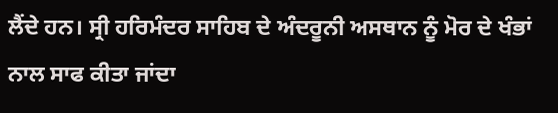ਲੈਂਦੇ ਹਨ। ਸ੍ਰੀ ਹਰਿਮੰਦਰ ਸਾਹਿਬ ਦੇ ਅੰਦਰੂਨੀ ਅਸਥਾਨ ਨੂੰ ਮੋਰ ਦੇ ਖੰਭਾਂ ਨਾਲ ਸਾਫ ਕੀਤਾ ਜਾਂਦਾ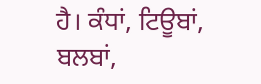ਹੈ। ਕੰਧਾਂ, ਟਿਊਬਾਂ, ਬਲਬਾਂ,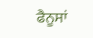ਫੈਨੂਸਾਂ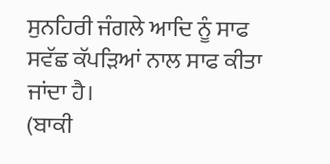ਸੁਨਹਿਰੀ ਜੰਗਲੇ ਆਦਿ ਨੂੰ ਸਾਫ ਸਵੱਛ ਕੱਪੜਿਆਂ ਨਾਲ ਸਾਫ ਕੀਤਾ ਜਾਂਦਾ ਹੈ।
(ਬਾਕੀ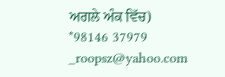ਅਗਲੇ ਅੰਕ ਵਿੱਚ)
*98146 37979 _roopsz@yahoo.com